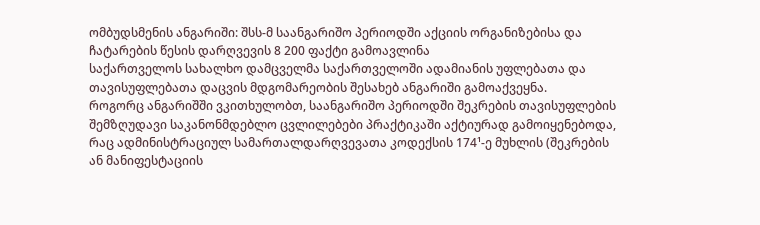ომბუდსმენის ანგარიში: შსს-მ საანგარიშო პერიოდში აქციის ორგანიზებისა და ჩატარების წესის დარღვევის 8 200 ფაქტი გამოავლინა
საქართველოს სახალხო დამცველმა საქართველოში ადამიანის უფლებათა და თავისუფლებათა დაცვის მდგომარეობის შესახებ ანგარიში გამოაქვეყნა.
როგორც ანგარიშში ვკითხულობთ, საანგარიშო პერიოდში შეკრების თავისუფლების შემზღუდავი საკანონმდებლო ცვლილებები პრაქტიკაში აქტიურად გამოიყენებოდა, რაც ადმინისტრაციულ სამართალდარღვევათა კოდექსის 174¹-ე მუხლის (შეკრების ან მანიფესტაციის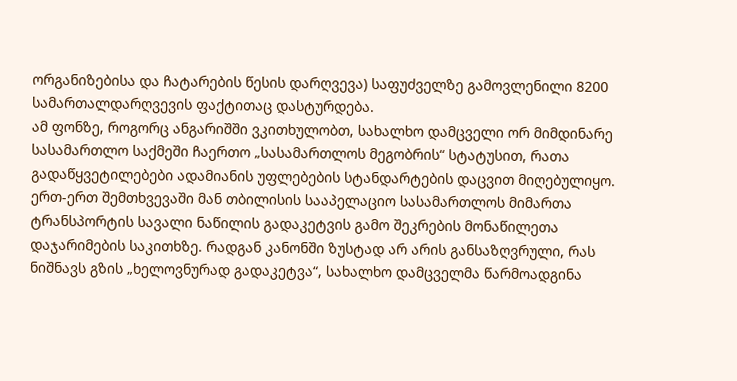ორგანიზებისა და ჩატარების წესის დარღვევა) საფუძველზე გამოვლენილი 8200 სამართალდარღვევის ფაქტითაც დასტურდება.
ამ ფონზე, როგორც ანგარიშში ვკითხულობთ, სახალხო დამცველი ორ მიმდინარე სასამართლო საქმეში ჩაერთო „სასამართლოს მეგობრის“ სტატუსით, რათა გადაწყვეტილებები ადამიანის უფლებების სტანდარტების დაცვით მიღებულიყო.
ერთ-ერთ შემთხვევაში მან თბილისის სააპელაციო სასამართლოს მიმართა ტრანსპორტის სავალი ნაწილის გადაკეტვის გამო შეკრების მონაწილეთა დაჯარიმების საკითხზე. რადგან კანონში ზუსტად არ არის განსაზღვრული, რას ნიშნავს გზის „ხელოვნურად გადაკეტვა“, სახალხო დამცველმა წარმოადგინა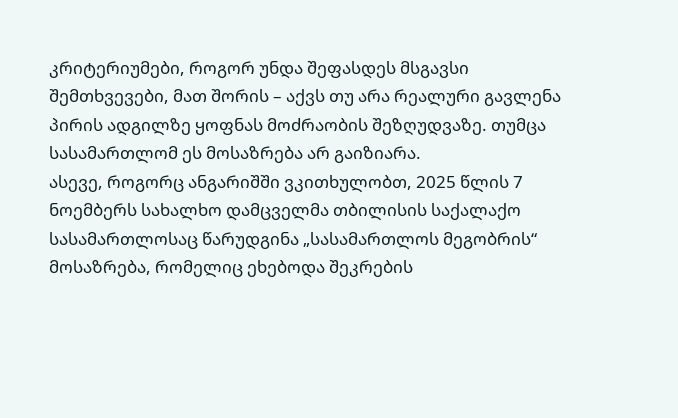კრიტერიუმები, როგორ უნდა შეფასდეს მსგავსი შემთხვევები, მათ შორის – აქვს თუ არა რეალური გავლენა პირის ადგილზე ყოფნას მოძრაობის შეზღუდვაზე. თუმცა სასამართლომ ეს მოსაზრება არ გაიზიარა.
ასევე, როგორც ანგარიშში ვკითხულობთ, 2025 წლის 7 ნოემბერს სახალხო დამცველმა თბილისის საქალაქო სასამართლოსაც წარუდგინა „სასამართლოს მეგობრის“ მოსაზრება, რომელიც ეხებოდა შეკრების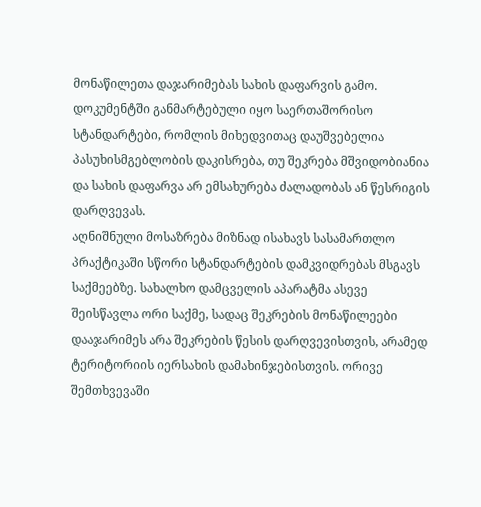მონაწილეთა დაჯარიმებას სახის დაფარვის გამო. დოკუმენტში განმარტებული იყო საერთაშორისო სტანდარტები, რომლის მიხედვითაც დაუშვებელია პასუხისმგებლობის დაკისრება, თუ შეკრება მშვიდობიანია და სახის დაფარვა არ ემსახურება ძალადობას ან წესრიგის დარღვევას.
აღნიშნული მოსაზრება მიზნად ისახავს სასამართლო პრაქტიკაში სწორი სტანდარტების დამკვიდრებას მსგავს საქმეებზე. სახალხო დამცველის აპარატმა ასევე შეისწავლა ორი საქმე, სადაც შეკრების მონაწილეები დააჯარიმეს არა შეკრების წესის დარღვევისთვის, არამედ ტერიტორიის იერსახის დამახინჯებისთვის. ორივე შემთხვევაში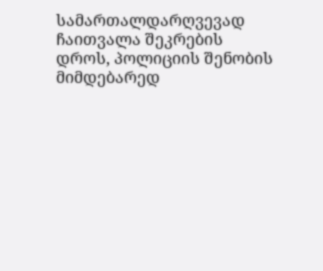სამართალდარღვევად ჩაითვალა შეკრების დროს, პოლიციის შენობის მიმდებარედ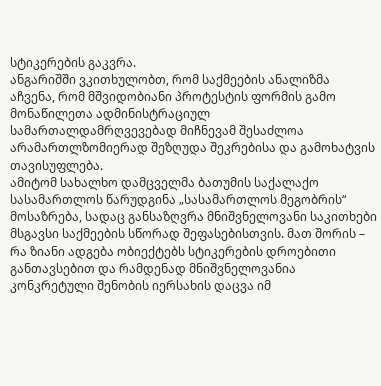სტიკერების გაკვრა.
ანგარიშში ვკითხულობთ, რომ საქმეების ანალიზმა აჩვენა, რომ მშვიდობიანი პროტესტის ფორმის გამო მონაწილეთა ადმინისტრაციულ სამართალდამრღვევებად მიჩნევამ შესაძლოა არამართლზომიერად შეზღუდა შეკრებისა და გამოხატვის თავისუფლება.
ამიტომ სახალხო დამცველმა ბათუმის საქალაქო სასამართლოს წარუდგინა „სასამართლოს მეგობრის“ მოსაზრება, სადაც განსაზღვრა მნიშვნელოვანი საკითხები მსგავსი საქმეების სწორად შეფასებისთვის. მათ შორის – რა ზიანი ადგება ობიექტებს სტიკერების დროებითი განთავსებით და რამდენად მნიშვნელოვანია კონკრეტული შენობის იერსახის დაცვა იმ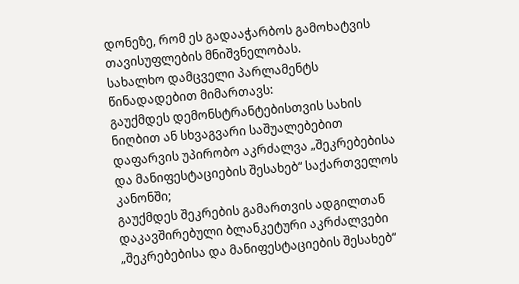დონეზე, რომ ეს გადააჭარბოს გამოხატვის თავისუფლების მნიშვნელობას.
სახალხო დამცველი პარლამენტს წინადადებით მიმართავს:
გაუქმდეს დემონსტრანტებისთვის სახის ნიღბით ან სხვაგვარი საშუალებებით დაფარვის უპირობო აკრძალვა „შეკრებებისა და მანიფესტაციების შესახებ“ საქართველოს კანონში;
გაუქმდეს შეკრების გამართვის ადგილთან დაკავშირებული ბლანკეტური აკრძალვები „შეკრებებისა და მანიფესტაციების შესახებ“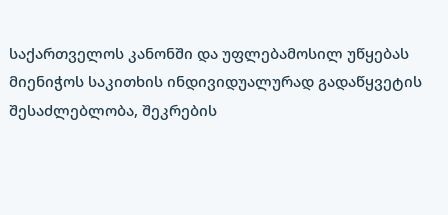საქართველოს კანონში და უფლებამოსილ უწყებას მიენიჭოს საკითხის ინდივიდუალურად გადაწყვეტის შესაძლებლობა, შეკრების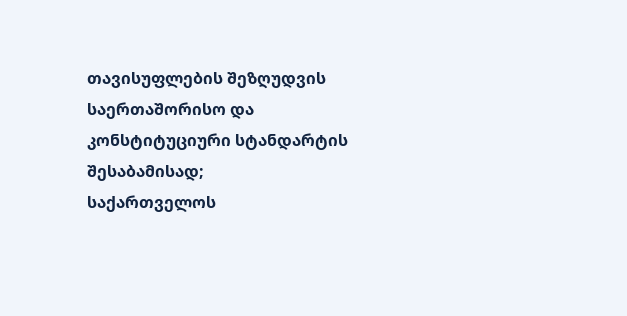თავისუფლების შეზღუდვის საერთაშორისო და კონსტიტუციური სტანდარტის შესაბამისად;
საქართველოს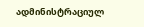ადმინისტრაციულ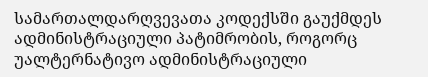სამართალდარღვევათა კოდექსში გაუქმდეს ადმინისტრაციული პატიმრობის, როგორც უალტერნატივო ადმინისტრაციული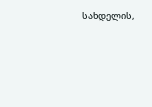სახდელის,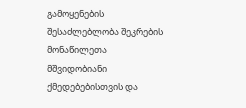გამოყენების შესაძლებლობა შეკრების მონაწილეთა მშვიდობიანი ქმედებებისთვის და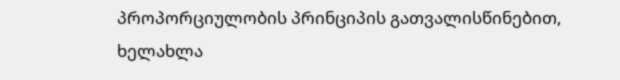პროპორციულობის პრინციპის გათვალისწინებით, ხელახლა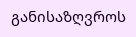განისაზღვროს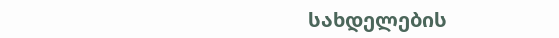სახდელების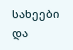სახეები და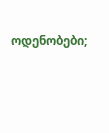ოდენობები;